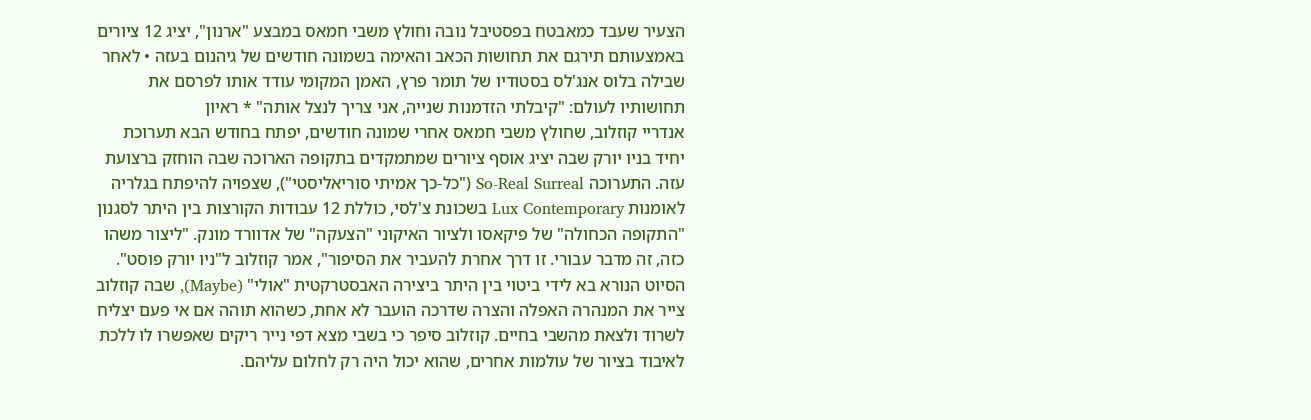הצעיר שעבד כמאבטח בפסטיבל נובה וחולץ משבי חמאס במבצע "ארנון", יציג 12 ציורים באמצעותם תירגם את תחושות הכאב והאימה בשמונה חודשים של גיהנום בעזה • לאחר שבילה בלוס אנג'לס בסטודיו של תומר פרץ, האמן המקומי עודד אותו לפרסם את תחושותיו לעולם: "קיבלתי הזדמנות שנייה, אני צריך לנצל אותה" * ראיון
אנדריי קוזלוב, שחולץ משבי חמאס אחרי שמונה חודשים, יפתח בחודש הבא תערוכת יחיד בניו יורק שבה יציג אוסף ציורים שמתמקדים בתקופה הארוכה שבה הוחזק ברצועת עזה. התערוכה So-Real Surreal ("כל-כך אמיתי סוריאליסטי"), שצפויה להיפתח בגלריה לאומנות Lux Contemporary בשכונת צ'לסי, כוללת 12 עבודות הקורצות בין היתר לסגנון "התקופה הכחולה" של פיקאסו ולציור האיקוני "הצעקה" של אדוורד מונק. "ליצור משהו כזה, זה מדבר עבורי. זו דרך אחרת להעביר את הסיפור", אמר קוזלוב ל"ניו יורק פוסט".
הסיוט הנורא בא לידי ביטוי בין היתר ביצירה האבסטרקטית "אולי" (Maybe), שבה קוזלוב צייר את המנהרה האפלה והצרה שדרכה הועבר לא אחת, כשהוא תוהה אם אי פעם יצליח לשרוד ולצאת מהשבי בחיים. קוזלוב סיפר כי בשבי מצא דפי נייר ריקים שאפשרו לו ללכת לאיבוד בציור של עולמות אחרים, שהוא יכול היה רק לחלום עליהם.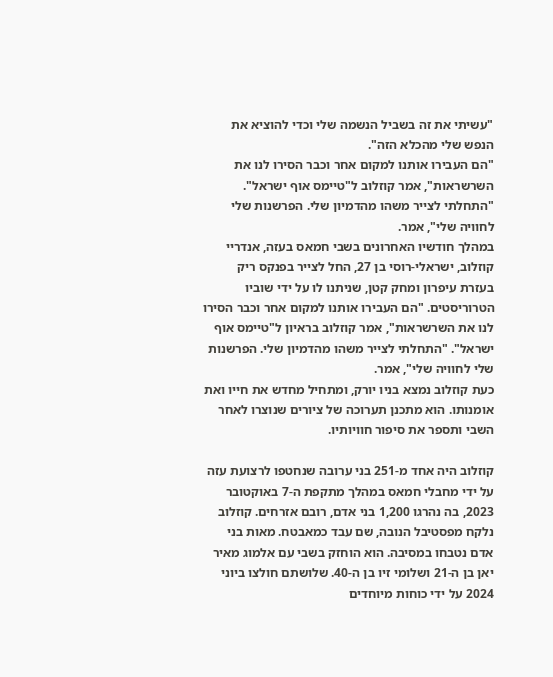"עשיתי את זה בשביל הנשמה שלי וכדי להוציא את הנפש שלי מהכלא הזה".
"הם העבירו אותנו למקום אחר וכבר הסירו לנו את השרשראות", אמר קוזלוב ל"טיימס אוף ישראל". "התחלתי לצייר משהו מהדמיון שלי. הפרשנות שלי לחוויה שלי", אמר.
במהלך חודשיו האחרונים בשבי חמאס בעזה, אנדריי קוזלוב, ישראלי-רוסי בן 27, החל לצייר בפנקס ריק בעזרת עיפרון ומחק קטן, שניתנו לו על ידי שוביו הטרוריסטים. "הם העבירו אותנו למקום אחר וכבר הסירו לנו את השרשראות", אמר קוזלוב בראיון ל"טיימס אוף ישראל". "התחלתי לצייר משהו מהדמיון שלי. הפרשנות שלי לחוויה שלי", אמר.
כעת קוזלוב נמצא בניו יורק, ומתחיל מחדש את חייו ואת אומנותו. הוא מתכנן תערוכה של ציורים שנוצרו לאחר השבי ותספר את סיפור חוויותיו.

קוזלוב היה אחד מ-251 בני ערובה שנחטפו לרצועת עזה על ידי מחבלי חמאס במהלך מתקפת ה-7 באוקטובר 2023, בה נהרגו 1,200 בני אדם, רובם אזרחים. קוזלוב נלקח מפסטיבל הנובה, שם עבד כמאבטח. מאות בני אדם נטבחו במסיבה. הוא הוחזק בשבי עם אלמוג מאיר יאן בן ה-21 ושלומי זיו בן ה-40. שלושתם חולצו ביוני 2024 על ידי כוחות מיוחדים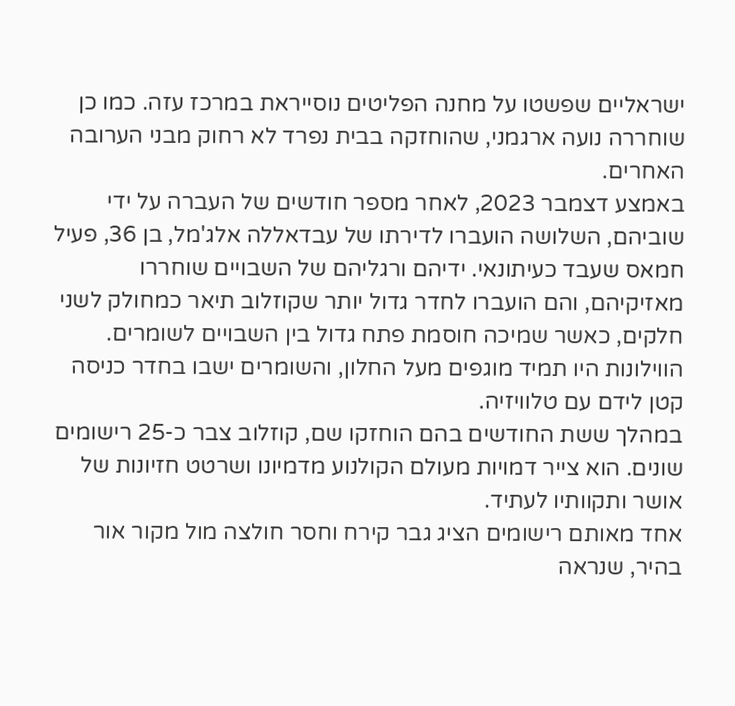ישראליים שפשטו על מחנה הפליטים נוסייראת במרכז עזה. כמו כן שוחררה נועה ארגמני, שהוחזקה בבית נפרד לא רחוק מבני הערובה האחרים.
באמצע דצמבר 2023, לאחר מספר חודשים של העברה על ידי שוביהם, השלושה הועברו לדירתו של עבדאללה אלג'מל, בן 36, פעיל חמאס שעבד כעיתונאי. ידיהם ורגליהם של השבויים שוחררו מאזיקיהם, והם הועברו לחדר גדול יותר שקוזלוב תיאר כמחולק לשני חלקים, כאשר שמיכה חוסמת פתח גדול בין השבויים לשומרים. הווילונות היו תמיד מוגפים מעל החלון, והשומרים ישבו בחדר כניסה קטן לידם עם טלוויזיה.
במהלך ששת החודשים בהם הוחזקו שם, קוזלוב צבר כ-25 רישומים שונים. הוא צייר דמויות מעולם הקולנוע מדמיונו ושרטט חזיונות של אושר ותקוותיו לעתיד.
אחד מאותם רישומים הציג גבר קירח וחסר חולצה מול מקור אור בהיר, שנראה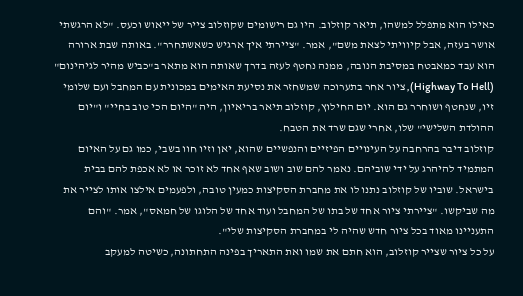כאילו הוא מתפלל למשהו, תיאר קוזלוב. היו גם רישומים שקוזלוב צייר של ייאוש וכעס. "לא הרגשתי אושר בעזה, אבל קיוויתי לצאת משם", אמר. "ציירתי איך ארגיש כשאשתחרר". באותה שבת ארורה הוא עבד כמאבטח במסיבת הנובה, ממנה נחטף לעזה בדרך שאותה הוא מתאר ב"כביש מהיר לגיהינום" (Highway To Hell), ציור אחר בתערוכה שמשחזר את נסיעת האימים במכונית עם המחבל ועם שלומי זיו, שנחטף ושוחרר גם הוא. יום החילוץ, קוזלוב תיאר בריאיון, היה "היום הכי טוב בחיי" ו"יום ההולדת השלישי" שלו, אחרי שגם שרד את הטבח.
קוזלוב דיבר בהרחבה על העינויים הפיזיים והנפשיים שהוא, יאן וזיו חוו בשבי, כמו גם על האיום המתמיד להיהרג על ידי שוביהם. נאמר להם שוב ושוב שאף אחד לא זוכר או לא אכפת להם בבית בישראל. שוביו של קוזלוב נתנו לו את מחברת הסקיצות כמעין טובה, ולפעמים אילצו אותו לצייר את מה שביקשו. "ציירתי ציור אחד של בתו של המחבל ועוד אחד של הלוגו של חמאס", אמר. "והם התעניינו מאוד בכל ציור חדש שהיה לי במחברת הסקיצות שלי".
על כל ציור שצייר קוזלוב, הוא חתם את שמו ואת התאריך בפינה התחתונה, כשיטה למעקב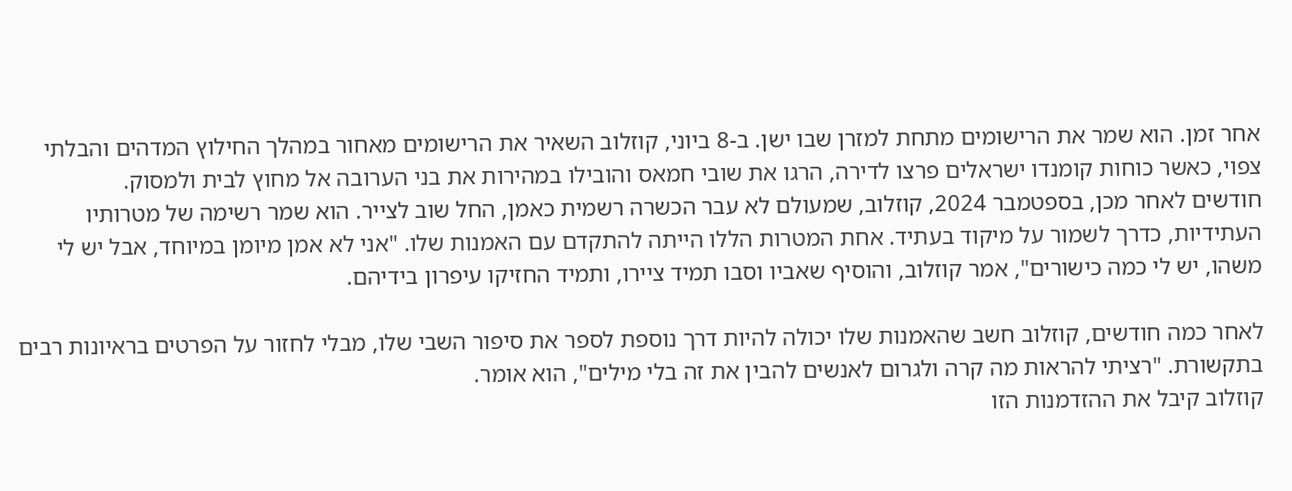אחר זמן. הוא שמר את הרישומים מתחת למזרן שבו ישן. ב-8 ביוני, קוזלוב השאיר את הרישומים מאחור במהלך החילוץ המדהים והבלתי צפוי, כאשר כוחות קומנדו ישראלים פרצו לדירה, הרגו את שובי חמאס והובילו במהירות את בני הערובה אל מחוץ לבית ולמסוק.
חודשים לאחר מכן, בספטמבר 2024, קוזלוב, שמעולם לא עבר הכשרה רשמית כאמן, החל שוב לצייר. הוא שמר רשימה של מטרותיו העתידיות, כדרך לשמור על מיקוד בעתיד. אחת המטרות הללו הייתה להתקדם עם האמנות שלו. "אני לא אמן מיומן במיוחד, אבל יש לי משהו, יש לי כמה כישורים", אמר קוזלוב, והוסיף שאביו וסבו תמיד ציירו, ותמיד החזיקו עיפרון בידיהם.

לאחר כמה חודשים, קוזלוב חשב שהאמנות שלו יכולה להיות דרך נוספת לספר את סיפור השבי שלו, מבלי לחזור על הפרטים בראיונות רבים בתקשורת. "רציתי להראות מה קרה ולגרום לאנשים להבין את זה בלי מילים", הוא אומר.
קוזלוב קיבל את ההזדמנות הזו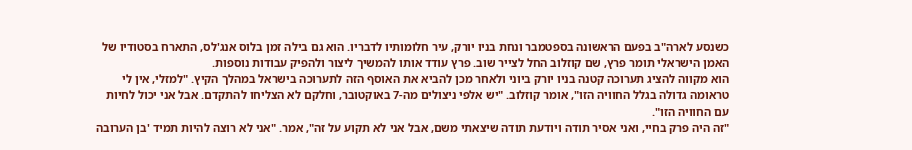כשנסע לארה"ב בפעם הראשונה בספטמבר ונחת בניו יורק, עיר חלומותיו לדבריו. הוא גם בילה זמן בלוס אנג'לס, התארח בסטודיו של האמן הישראלי תומר פרץ, שם קוזלוב החל לצייר שוב. פרץ עודד אותו להמשיך ליצור ולהפיק עבודות נוספות.
הוא מקווה להציג תערוכה קטנה בניו יורק ביוני ולאחר מכן להביא את האוסף הזה לתערוכה בישראל במהלך הקיץ. "למזלי, אין לי טראומה גדולה בגלל החוויה הזו", אומר קוזלוב. "יש אלפי ניצולים מה-7 באוקטובר, וחלקם לא הצליחו להתקדם. אבל אני יכול לחיות עם החוויה הזו".
"זה היה פרק בחיי, ואני אסיר תודה ויודעת תודה שיצאתי משם, אבל אני לא תקוע על זה", אמר. "אני לא רוצה להיות תמיד 'בן הערובה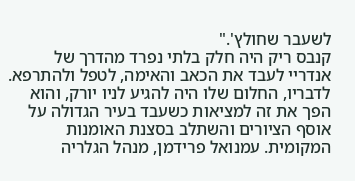לשעבר שחולץ'."
קנבס ריק היה חלק בלתי נפרד מהדרך של אנדריי לעבד את הכאב והאימה, לטפל ולהתרפא. לדבריו, החלום שלו היה להגיע לניו יורק, והוא הפך את זה למציאות כשעבד בעיר הגדולה על אוסף הציורים והשתלב בסצנת האומנות המקומית. עמנואל פרידמן, מנהל הגלריה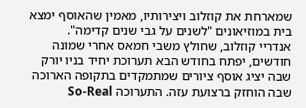שמארחת את קוזלוב ויצירותיו, מאמין שהאוסף ימצא בית במוזיאונים "לשנים על גבי שנים קדימה".
אנדריי קוזלוב, שחולץ משבי חמאס אחרי שמונה חודשים, יפתח בחודש הבא תערוכת יחיד בניו יורק שבה יציג אוסף ציורים שמתמקדים בתקופה הארוכה שבה הוחזק ברצועת עזה. התערוכה So-Real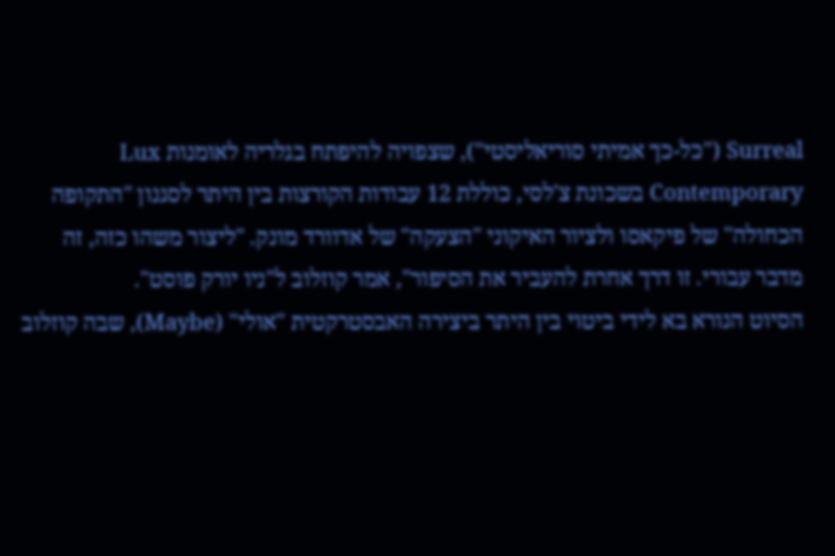Surreal ("כל-כך אמיתי סוריאליסטי"), שצפויה להיפתח בגלריה לאומנות Lux Contemporary בשכונת צ'לסי, כוללת 12 עבודות הקורצות בין היתר לסגנון "התקופה הכחולה" של פיקאסו ולציור האיקוני "הצעקה" של אדוורד מונק. "ליצור משהו כזה, זה מדבר עבורי. זו דרך אחרת להעביר את הסיפור", אמר קוזלוב ל"ניו יורק פוסט".
הסיוט הנורא בא לידי ביטוי בין היתר ביצירה האבסטרקטית "אולי" (Maybe), שבה קוזלוב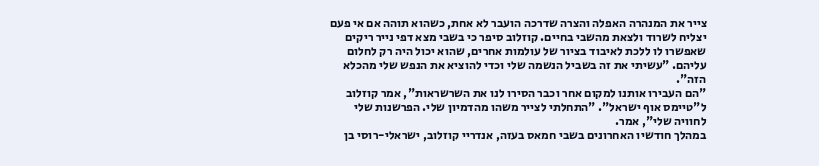צייר את המנהרה האפלה והצרה שדרכה הועבר לא אחת, כשהוא תוהה אם אי פעם יצליח לשרוד ולצאת מהשבי בחיים. קוזלוב סיפר כי בשבי מצא דפי נייר ריקים שאפשרו לו ללכת לאיבוד בציור של עולמות אחרים, שהוא יכול היה רק לחלום עליהם. "עשיתי את זה בשביל הנשמה שלי וכדי להוציא את הנפש שלי מהכלא הזה".
"הם העבירו אותנו למקום אחר וכבר הסירו לנו את השרשראות", אמר קוזלוב ל"טיימס אוף ישראל". "התחלתי לצייר משהו מהדמיון שלי. הפרשנות שלי לחוויה שלי", אמר.
במהלך חודשיו האחרונים בשבי חמאס בעזה, אנדריי קוזלוב, ישראלי-רוסי בן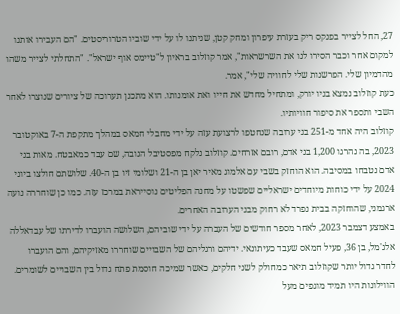27, החל לצייר בפנקס ריק בעזרת עיפרון ומחק קטן, שניתנו לו על ידי שוביו הטרוריסטים. "הם העבירו אותנו למקום אחר וכבר הסירו לנו את השרשראות", אמר קוזלוב בראיון ל"טיימס אוף ישראל". "התחלתי לצייר משהו מהדמיון שלי. הפרשנות שלי לחוויה שלי", אמר.
כעת קוזלוב נמצא בניו יורק, ומתחיל מחדש את חייו ואת אומנותו. הוא מתכנן תערוכה של ציורים שנוצרו לאחר השבי ותספר את סיפור חוויותיו.
קוזלוב היה אחד מ-251 בני ערובה שנחטפו לרצועת עזה על ידי מחבלי חמאס במהלך מתקפת ה-7 באוקטובר 2023, בה נהרגו 1,200 בני אדם, רובם אזרחים. קוזלוב נלקח מפסטיבל הנובה, שם עבד כמאבטח. מאות בני אדם נטבחו במסיבה. הוא הוחזק בשבי עם אלמוג מאיר יאן בן ה-21 ושלומי זיו בן ה-40. שלושתם חולצו ביוני 2024 על ידי כוחות מיוחדים ישראליים שפשטו על מחנה הפליטים נוסייראת במרכז עזה. כמו כן שוחררה נועה ארגמני, שהוחזקה בבית נפרד לא רחוק מבני הערובה האחרים.
באמצע דצמבר 2023, לאחר מספר חודשים של העברה על ידי שוביהם, השלושה הועברו לדירתו של עבדאללה אלג'מל, בן 36, פעיל חמאס שעבד כעיתונאי. ידיהם ורגליהם של השבויים שוחררו מאזיקיהם, והם הועברו לחדר גדול יותר שקוזלוב תיאר כמחולק לשני חלקים, כאשר שמיכה חוסמת פתח גדול בין השבויים לשומרים. הווילונות היו תמיד מוגפים מעל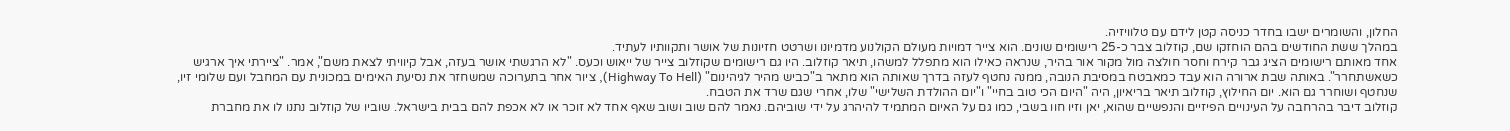החלון, והשומרים ישבו בחדר כניסה קטן לידם עם טלוויזיה.
במהלך ששת החודשים בהם הוחזקו שם, קוזלוב צבר כ-25 רישומים שונים. הוא צייר דמויות מעולם הקולנוע מדמיונו ושרטט חזיונות של אושר ותקוותיו לעתיד.
אחד מאותם רישומים הציג גבר קירח וחסר חולצה מול מקור אור בהיר, שנראה כאילו הוא מתפלל למשהו, תיאר קוזלוב. היו גם רישומים שקוזלוב צייר של ייאוש וכעס. "לא הרגשתי אושר בעזה, אבל קיוויתי לצאת משם", אמר. "ציירתי איך ארגיש כשאשתחרר". באותה שבת ארורה הוא עבד כמאבטח במסיבת הנובה, ממנה נחטף לעזה בדרך שאותה הוא מתאר ב"כביש מהיר לגיהינום" (Highway To Hell), ציור אחר בתערוכה שמשחזר את נסיעת האימים במכונית עם המחבל ועם שלומי זיו, שנחטף ושוחרר גם הוא. יום החילוץ, קוזלוב תיאר בריאיון, היה "היום הכי טוב בחיי" ו"יום ההולדת השלישי" שלו, אחרי שגם שרד את הטבח.
קוזלוב דיבר בהרחבה על העינויים הפיזיים והנפשיים שהוא, יאן וזיו חוו בשבי, כמו גם על האיום המתמיד להיהרג על ידי שוביהם. נאמר להם שוב ושוב שאף אחד לא זוכר או לא אכפת להם בבית בישראל. שוביו של קוזלוב נתנו לו את מחברת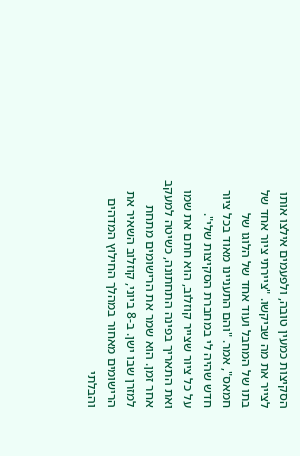הסקיצות כמעין טובה, ולפעמים אילצו אותו לצייר את מה שביקשו. "ציירתי ציור אחד של בתו של המחבל ועוד אחד של הלוגו של חמאס", אמר. "והם התעניינו מאוד בכל ציור חדש שהיה לי במחברת הסקיצות שלי".
על כל ציור שצייר קוזלוב, הוא חתם את שמו ואת התאריך בפינה התחתונה, כשיטה למעקב אחר זמן. הוא שמר את הרישומים מתחת למזרן שבו ישן. ב-8 ביוני, קוזלוב השאיר את הרישומים מאחור במהלך החילוץ המדהים והבלתי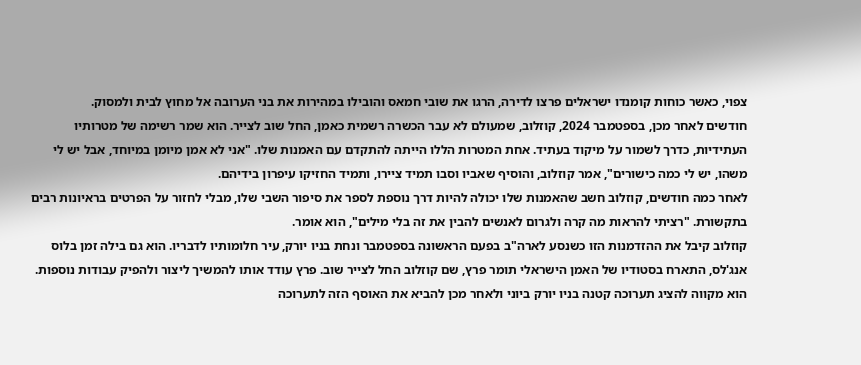צפוי, כאשר כוחות קומנדו ישראלים פרצו לדירה, הרגו את שובי חמאס והובילו במהירות את בני הערובה אל מחוץ לבית ולמסוק.
חודשים לאחר מכן, בספטמבר 2024, קוזלוב, שמעולם לא עבר הכשרה רשמית כאמן, החל שוב לצייר. הוא שמר רשימה של מטרותיו העתידיות, כדרך לשמור על מיקוד בעתיד. אחת המטרות הללו הייתה להתקדם עם האמנות שלו. "אני לא אמן מיומן במיוחד, אבל יש לי משהו, יש לי כמה כישורים", אמר קוזלוב, והוסיף שאביו וסבו תמיד ציירו, ותמיד החזיקו עיפרון בידיהם.
לאחר כמה חודשים, קוזלוב חשב שהאמנות שלו יכולה להיות דרך נוספת לספר את סיפור השבי שלו, מבלי לחזור על הפרטים בראיונות רבים בתקשורת. "רציתי להראות מה קרה ולגרום לאנשים להבין את זה בלי מילים", הוא אומר.
קוזלוב קיבל את ההזדמנות הזו כשנסע לארה"ב בפעם הראשונה בספטמבר ונחת בניו יורק, עיר חלומותיו לדבריו. הוא גם בילה זמן בלוס אנג'לס, התארח בסטודיו של האמן הישראלי תומר פרץ, שם קוזלוב החל לצייר שוב. פרץ עודד אותו להמשיך ליצור ולהפיק עבודות נוספות.
הוא מקווה להציג תערוכה קטנה בניו יורק ביוני ולאחר מכן להביא את האוסף הזה לתערוכה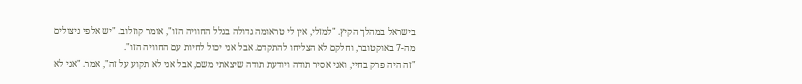בישראל במהלך הקיץ. "למזלי, אין לי טראומה גדולה בגלל החוויה הזו", אומר קוזלוב. "יש אלפי ניצולים מה-7 באוקטובר, וחלקם לא הצליחו להתקדם. אבל אני יכול לחיות עם החוויה הזו".
"זה היה פרק בחיי, ואני אסיר תודה ויודעת תודה שיצאתי משם, אבל אני לא תקוע על זה", אמר. "אני לא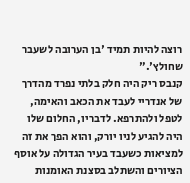רוצה להיות תמיד 'בן הערובה לשעבר שחולץ'."
קנבס ריק היה חלק בלתי נפרד מהדרך של אנדריי לעבד את הכאב והאימה, לטפל ולהתרפא. לדבריו, החלום שלו היה להגיע לניו יורק, והוא הפך את זה למציאות כשעבד בעיר הגדולה על אוסף הציורים והשתלב בסצנת האומנות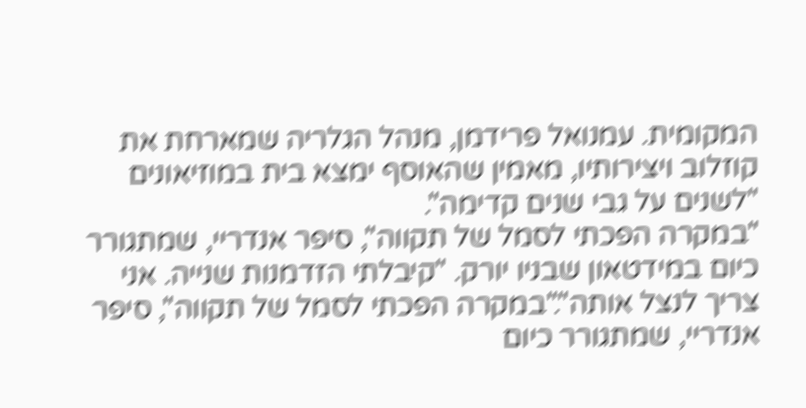המקומית. עמנואל פרידמן, מנהל הגלריה שמארחת את קוזלוב ויצירותיו, מאמין שהאוסף ימצא בית במוזיאונים "לשנים על גבי שנים קדימה".
"במקרה הפכתי לסמל של תקווה", סיפר אנדריי, שמתגורר כיום במידטאון שבניו יורק. "קיבלתי הזדמנות שנייה. אני צריך לנצל אותה"."במקרה הפכתי לסמל של תקווה", סיפר אנדריי, שמתגורר כיום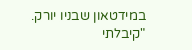במידטאון שבניו יורק. "קיבלתי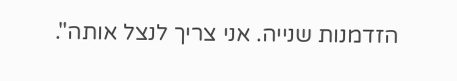הזדמנות שנייה. אני צריך לנצל אותה".